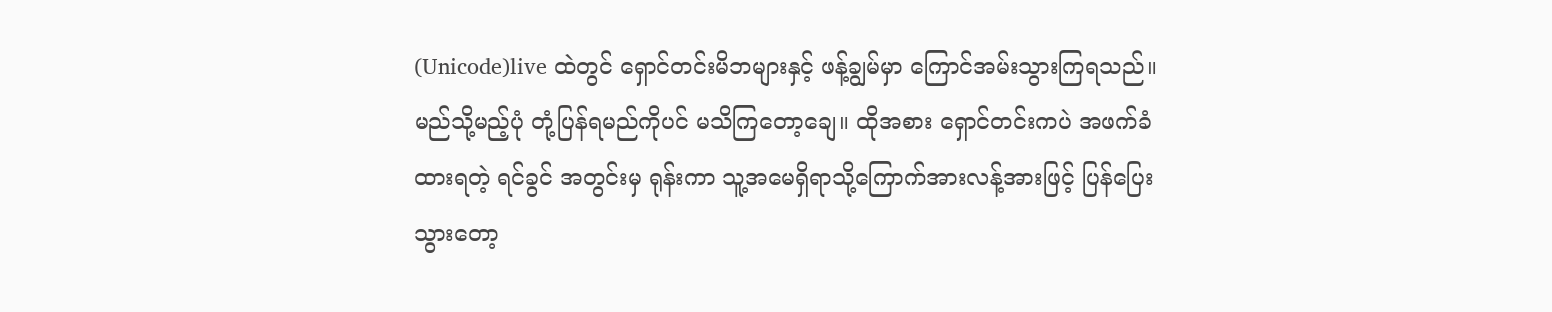(Unicode)live ထဲတွင် ရှောင်တင်းမိဘများနှင့် ဖန့်ချွမ်မှာ ကြောင်အမ်းသွားကြရသည်။ မည်သို့မည့်ပုံ တုံ့ပြန်ရမည်ကိုပင် မသိကြတော့ချေ။ ထိုအစား ရှောင်တင်းကပဲ အဖက်ခံထားရတဲ့ ရင်ခွင် အတွင်းမှ ရုန်းကာ သူ့အမေရှိရာသို့ကြောက်အားလန့်အားဖြင့် ပြန်ပြေးသွားတော့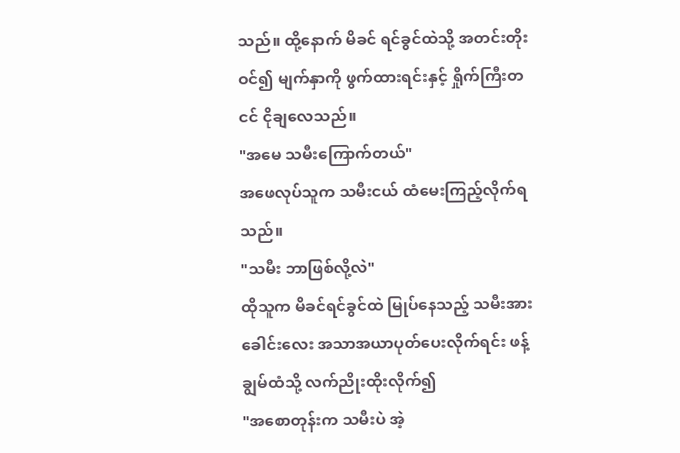သည်။ ထို့နောက် မိခင် ရင်ခွင်ထဲသို့ အတင်းတိုးဝင်၍ မျက်နှာကို ဖွက်ထားရင်းနှင့် ရှိုက်ကြီးတငင် ငိုချလေသည်။
"အမေ သမီးကြောက်တယ်"
အဖေလုပ်သူက သမီးငယ် ထံမေးကြည့်လိုက်ရသည်။
"သမီး ဘာဖြစ်လို့လဲ"
ထိုသူက မိခင်ရင်ခွင်ထဲ မြုပ်နေသည့် သမီးအား ခေါင်းလေး အသာအယာပုတ်ပေးလိုက်ရင်း ဖန့်ချွမ်ထံသို့ လက်ညိုးထိုးလိုက်၍
"အစောတုန်းက သမီးပဲ အဲ့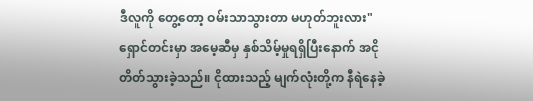ဒီလူကို တွေ့တော့ ဝမ်းသာသွားတာ မဟုတ်ဘူးလား"ရှောင်တင်းမှာ အမေ့ဆီမှ နှစ်သိမ့်မှုရရှိပြီးနောက် အငိုတိတ်သွားခဲ့သည်။ ငိုထားသည့် မျက်လုံးတို့က နီရဲနေခဲ့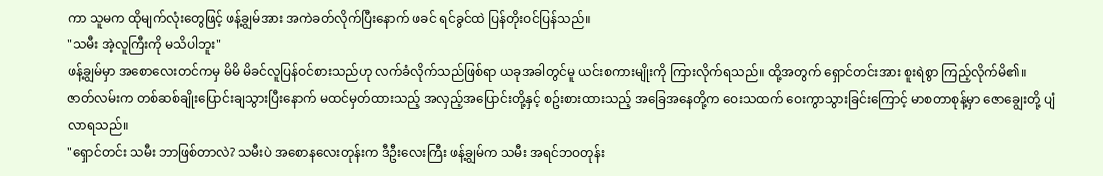ကာ သူမက ထိုမျက်လုံးတွေဖြင့် ဖန့်ချွမ်အား အကဲခတ်လိုက်ပြီးနောက် ဖခင် ရင်ခွင်ထဲ ပြန်တိုးဝင်ပြန်သည်။
"သမီး အဲ့လူကြီးကို မသိပါဘူး"
ဖန့်ချွမ်မှာ အစောလေးတင်ကမှ မိမိ မိခင်လူပြန်ဝင်စားသည်ဟု လက်ခံလိုက်သည်ဖြစ်ရာ ယခုအခါတွင်မူ ယင်းစကားမျိုးကို ကြားလိုက်ရသည်။ ထို့အတွက် ရှောင်တင်းအား စူးရဲစွာ ကြည့်လိုက်မိ၏။
ဇာတ်လမ်းက တစ်ဆစ်ချိုးပြောင်းချသွားပြီးနောက် မထင်မှတ်ထားသည့် အလှည့်အပြောင်းတို့နှင့် စဥ်းစားထားသည့် အခြေအနေတို့က ဝေးသထက် ဝေးကွာသွားခြင်းကြောင့် မာစတာစုန့်မှာ ဇောချွေးတို့ ပျံလာရသည်။
"ရှောင်တင်း သမီး ဘာဖြစ်တာလဲ? သမီးပဲ အစောနလေးတုန်းက ဒီဦးလေးကြီး ဖန့်ချွမ်က သမီး အရင်ဘဝတုန်း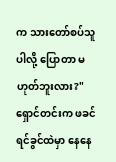က သားတော်စပ်သူပါလို့ ပြောတာ မဟုတ်ဘူးလား?"
ရှောင်တင်းက ဖခင်ရင်ခွင်ထဲမှာ နေနေ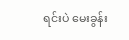ရင်းပဲ မေးခွန်း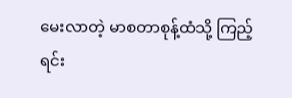မေးလာတဲ့ မာစတာစုန့်ထံသို့ ကြည့်ရင်း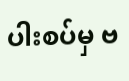ပါးစပ်မှ ဗ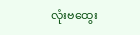လုံးဗထွေး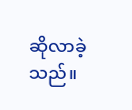ဆိုလာခဲ့သည်။